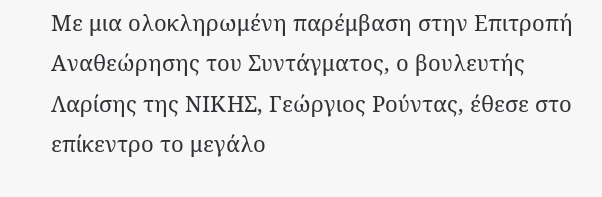Με μια ολοκληρωμένη παρέμβαση στην Επιτροπή Αναθεώρησης του Συντάγματος, ο βουλευτής Λαρίσης της ΝΙΚΗΣ, Γεώργιος Ρούντας, έθεσε στο επίκεντρο το μεγάλο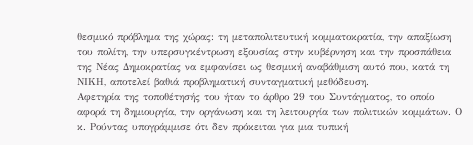θεσμικό πρόβλημα της χώρας: τη μεταπολιτευτική κομματοκρατία, την απαξίωση του πολίτη, την υπερσυγκέντρωση εξουσίας στην κυβέρνηση και την προσπάθεια της Νέας Δημοκρατίας να εμφανίσει ως θεσμική αναβάθμιση αυτό που, κατά τη ΝΙΚΗ, αποτελεί βαθιά προβληματική συνταγματική μεθόδευση.
Αφετηρία της τοποθέτησής του ήταν το άρθρο 29 του Συντάγματος, το οποίο αφορά τη δημιουργία, την οργάνωση και τη λειτουργία των πολιτικών κομμάτων. Ο κ. Ρούντας υπογράμμισε ότι δεν πρόκειται για μια τυπική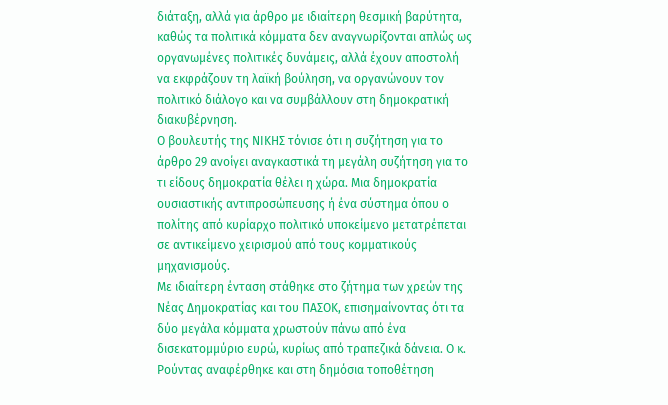διάταξη, αλλά για άρθρο με ιδιαίτερη θεσμική βαρύτητα, καθώς τα πολιτικά κόμματα δεν αναγνωρίζονται απλώς ως οργανωμένες πολιτικές δυνάμεις, αλλά έχουν αποστολή να εκφράζουν τη λαϊκή βούληση, να οργανώνουν τον πολιτικό διάλογο και να συμβάλλουν στη δημοκρατική διακυβέρνηση.
Ο βουλευτής της ΝΙΚΗΣ τόνισε ότι η συζήτηση για το άρθρο 29 ανοίγει αναγκαστικά τη μεγάλη συζήτηση για το τι είδους δημοκρατία θέλει η χώρα. Μια δημοκρατία ουσιαστικής αντιπροσώπευσης ή ένα σύστημα όπου ο πολίτης από κυρίαρχο πολιτικό υποκείμενο μετατρέπεται σε αντικείμενο χειρισμού από τους κομματικούς μηχανισμούς.
Με ιδιαίτερη ένταση στάθηκε στο ζήτημα των χρεών της Νέας Δημοκρατίας και του ΠΑΣΟΚ, επισημαίνοντας ότι τα δύο μεγάλα κόμματα χρωστούν πάνω από ένα δισεκατομμύριο ευρώ, κυρίως από τραπεζικά δάνεια. Ο κ. Ρούντας αναφέρθηκε και στη δημόσια τοποθέτηση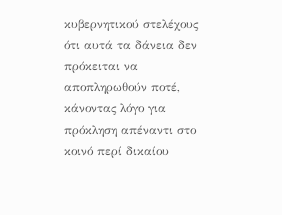κυβερνητικού στελέχους ότι αυτά τα δάνεια δεν πρόκειται να αποπληρωθούν ποτέ, κάνοντας λόγο για πρόκληση απέναντι στο κοινό περί δικαίου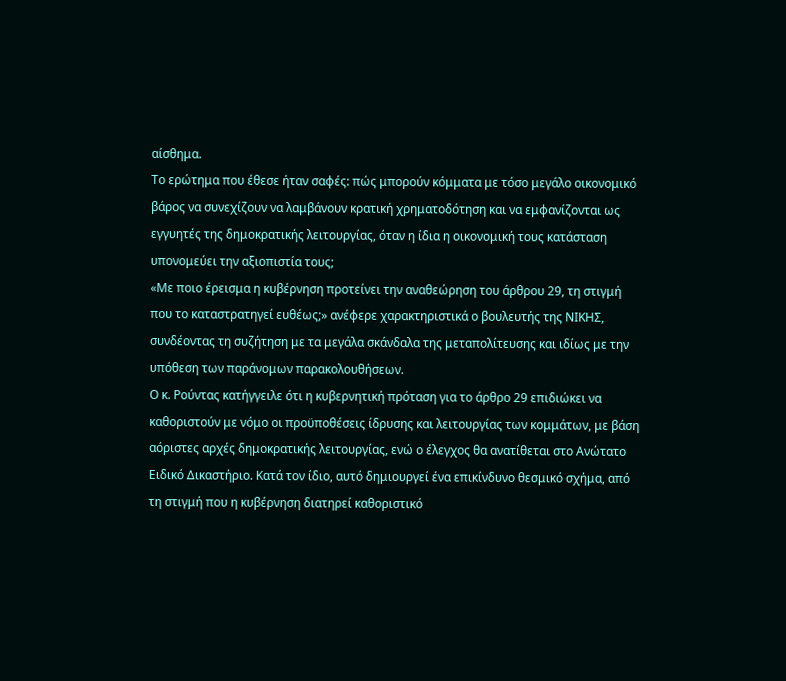αίσθημα.
Το ερώτημα που έθεσε ήταν σαφές: πώς μπορούν κόμματα με τόσο μεγάλο οικονομικό βάρος να συνεχίζουν να λαμβάνουν κρατική χρηματοδότηση και να εμφανίζονται ως εγγυητές της δημοκρατικής λειτουργίας, όταν η ίδια η οικονομική τους κατάσταση υπονομεύει την αξιοπιστία τους;
«Με ποιο έρεισμα η κυβέρνηση προτείνει την αναθεώρηση του άρθρου 29, τη στιγμή που το καταστρατηγεί ευθέως;» ανέφερε χαρακτηριστικά ο βουλευτής της ΝΙΚΗΣ, συνδέοντας τη συζήτηση με τα μεγάλα σκάνδαλα της μεταπολίτευσης και ιδίως με την υπόθεση των παράνομων παρακολουθήσεων.
Ο κ. Ρούντας κατήγγειλε ότι η κυβερνητική πρόταση για το άρθρο 29 επιδιώκει να καθοριστούν με νόμο οι προϋποθέσεις ίδρυσης και λειτουργίας των κομμάτων, με βάση αόριστες αρχές δημοκρατικής λειτουργίας, ενώ ο έλεγχος θα ανατίθεται στο Ανώτατο Ειδικό Δικαστήριο. Κατά τον ίδιο, αυτό δημιουργεί ένα επικίνδυνο θεσμικό σχήμα, από τη στιγμή που η κυβέρνηση διατηρεί καθοριστικό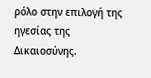ρόλο στην επιλογή της ηγεσίας της Δικαιοσύνης.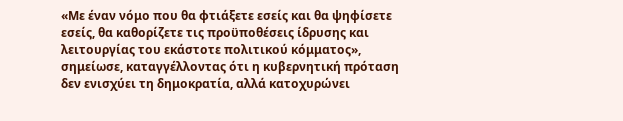«Με έναν νόμο που θα φτιάξετε εσείς και θα ψηφίσετε εσείς, θα καθορίζετε τις προϋποθέσεις ίδρυσης και λειτουργίας του εκάστοτε πολιτικού κόμματος», σημείωσε, καταγγέλλοντας ότι η κυβερνητική πρόταση δεν ενισχύει τη δημοκρατία, αλλά κατοχυρώνει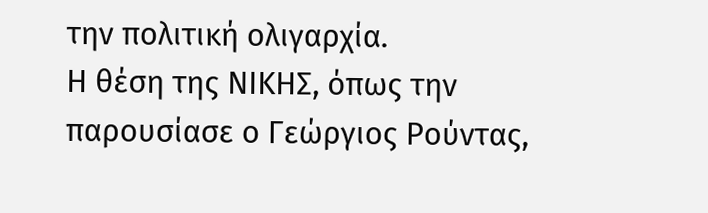την πολιτική ολιγαρχία.
Η θέση της ΝΙΚΗΣ, όπως την παρουσίασε ο Γεώργιος Ρούντας,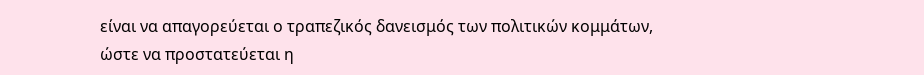είναι να απαγορεύεται ο τραπεζικός δανεισμός των πολιτικών κομμάτων, ώστε να προστατεύεται η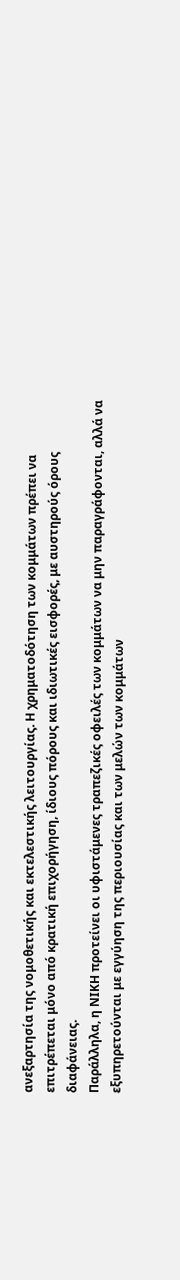ανεξαρτησία της νομοθετικής και εκτελεστικής λειτουργίας. Η χρηματοδότηση των κομμάτων πρέπει να επιτρέπεται μόνο από κρατική επιχορήγηση, ίδιους πόρους και ιδιωτικές εισφορές, με αυστηρούς όρους διαφάνειας.
Παράλληλα, η ΝΙΚΗ προτείνει οι υφιστάμενες τραπεζικές οφειλές των κομμάτων να μην παραγράφονται, αλλά να εξυπηρετούνται με εγγύηση της περιουσίας και των μελών των κομμάτων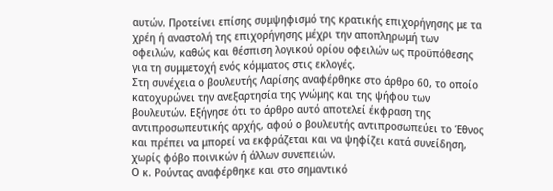αυτών. Προτείνει επίσης συμψηφισμό της κρατικής επιχορήγησης με τα χρέη ή αναστολή της επιχορήγησης μέχρι την αποπληρωμή των οφειλών, καθώς και θέσπιση λογικού ορίου οφειλών ως προϋπόθεσης για τη συμμετοχή ενός κόμματος στις εκλογές.
Στη συνέχεια ο βουλευτής Λαρίσης αναφέρθηκε στο άρθρο 60, το οποίο κατοχυρώνει την ανεξαρτησία της γνώμης και της ψήφου των βουλευτών. Εξήγησε ότι το άρθρο αυτό αποτελεί έκφραση της αντιπροσωπευτικής αρχής, αφού ο βουλευτής αντιπροσωπεύει το Έθνος και πρέπει να μπορεί να εκφράζεται και να ψηφίζει κατά συνείδηση, χωρίς φόβο ποινικών ή άλλων συνεπειών.
Ο κ. Ρούντας αναφέρθηκε και στο σημαντικό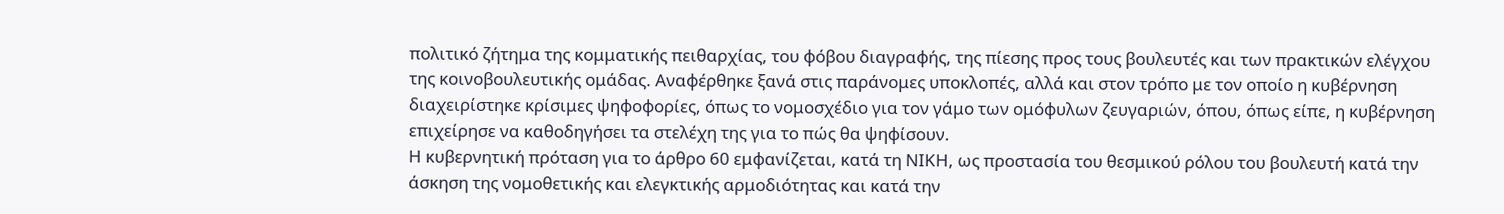πολιτικό ζήτημα της κομματικής πειθαρχίας, του φόβου διαγραφής, της πίεσης προς τους βουλευτές και των πρακτικών ελέγχου της κοινοβουλευτικής ομάδας. Αναφέρθηκε ξανά στις παράνομες υποκλοπές, αλλά και στον τρόπο με τον οποίο η κυβέρνηση διαχειρίστηκε κρίσιμες ψηφοφορίες, όπως το νομοσχέδιο για τον γάμο των ομόφυλων ζευγαριών, όπου, όπως είπε, η κυβέρνηση επιχείρησε να καθοδηγήσει τα στελέχη της για το πώς θα ψηφίσουν.
Η κυβερνητική πρόταση για το άρθρο 60 εμφανίζεται, κατά τη ΝΙΚΗ, ως προστασία του θεσμικού ρόλου του βουλευτή κατά την άσκηση της νομοθετικής και ελεγκτικής αρμοδιότητας και κατά την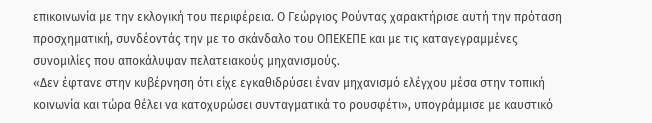επικοινωνία με την εκλογική του περιφέρεια. Ο Γεώργιος Ρούντας χαρακτήρισε αυτή την πρόταση προσχηματική, συνδέοντάς την με το σκάνδαλο του ΟΠΕΚΕΠΕ και με τις καταγεγραμμένες συνομιλίες που αποκάλυψαν πελατειακούς μηχανισμούς.
«Δεν έφτανε στην κυβέρνηση ότι είχε εγκαθιδρύσει έναν μηχανισμό ελέγχου μέσα στην τοπική κοινωνία και τώρα θέλει να κατοχυρώσει συνταγματικά το ρουσφέτι», υπογράμμισε με καυστικό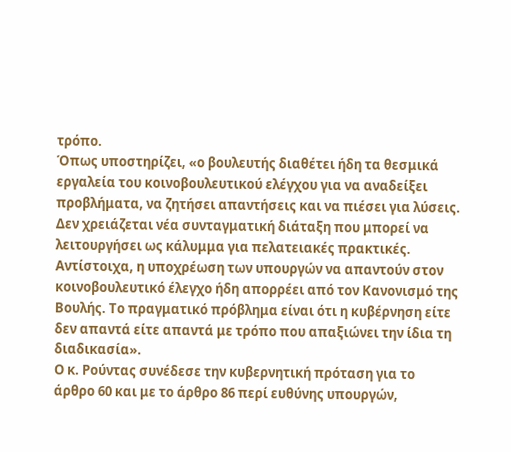τρόπο.
Όπως υποστηρίζει, «ο βουλευτής διαθέτει ήδη τα θεσμικά εργαλεία του κοινοβουλευτικού ελέγχου για να αναδείξει προβλήματα, να ζητήσει απαντήσεις και να πιέσει για λύσεις. Δεν χρειάζεται νέα συνταγματική διάταξη που μπορεί να λειτουργήσει ως κάλυμμα για πελατειακές πρακτικές. Αντίστοιχα, η υποχρέωση των υπουργών να απαντούν στον κοινοβουλευτικό έλεγχο ήδη απορρέει από τον Κανονισμό της Βουλής. Το πραγματικό πρόβλημα είναι ότι η κυβέρνηση είτε δεν απαντά είτε απαντά με τρόπο που απαξιώνει την ίδια τη διαδικασία».
Ο κ. Ρούντας συνέδεσε την κυβερνητική πρόταση για το άρθρο 60 και με το άρθρο 86 περί ευθύνης υπουργών,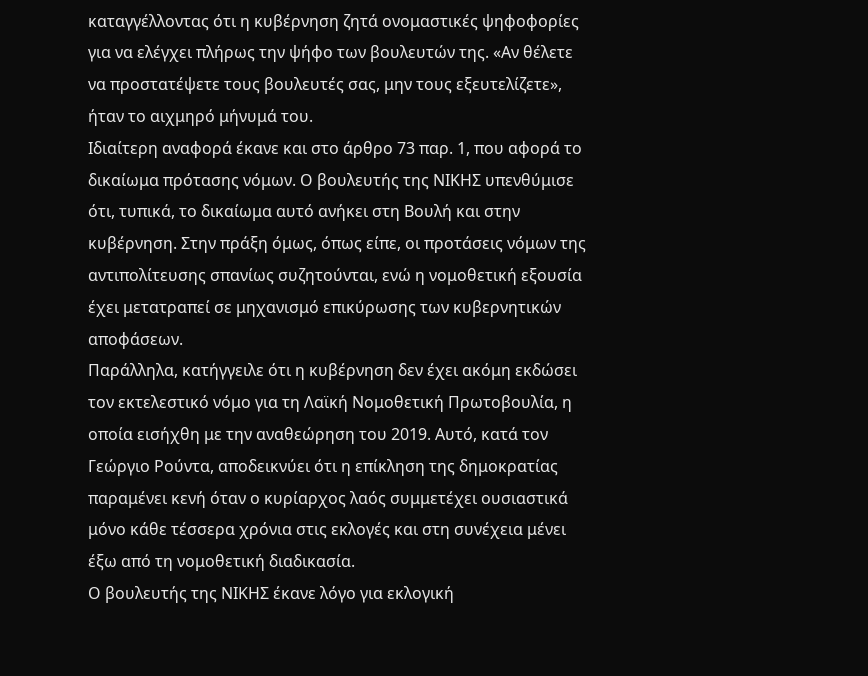καταγγέλλοντας ότι η κυβέρνηση ζητά ονομαστικές ψηφοφορίες για να ελέγχει πλήρως την ψήφο των βουλευτών της. «Αν θέλετε να προστατέψετε τους βουλευτές σας, μην τους εξευτελίζετε», ήταν το αιχμηρό μήνυμά του.
Ιδιαίτερη αναφορά έκανε και στο άρθρο 73 παρ. 1, που αφορά το δικαίωμα πρότασης νόμων. Ο βουλευτής της ΝΙΚΗΣ υπενθύμισε ότι, τυπικά, το δικαίωμα αυτό ανήκει στη Βουλή και στην κυβέρνηση. Στην πράξη όμως, όπως είπε, οι προτάσεις νόμων της αντιπολίτευσης σπανίως συζητούνται, ενώ η νομοθετική εξουσία έχει μετατραπεί σε μηχανισμό επικύρωσης των κυβερνητικών αποφάσεων.
Παράλληλα, κατήγγειλε ότι η κυβέρνηση δεν έχει ακόμη εκδώσει τον εκτελεστικό νόμο για τη Λαϊκή Νομοθετική Πρωτοβουλία, η οποία εισήχθη με την αναθεώρηση του 2019. Αυτό, κατά τον Γεώργιο Ρούντα, αποδεικνύει ότι η επίκληση της δημοκρατίας παραμένει κενή όταν ο κυρίαρχος λαός συμμετέχει ουσιαστικά μόνο κάθε τέσσερα χρόνια στις εκλογές και στη συνέχεια μένει έξω από τη νομοθετική διαδικασία.
Ο βουλευτής της ΝΙΚΗΣ έκανε λόγο για εκλογική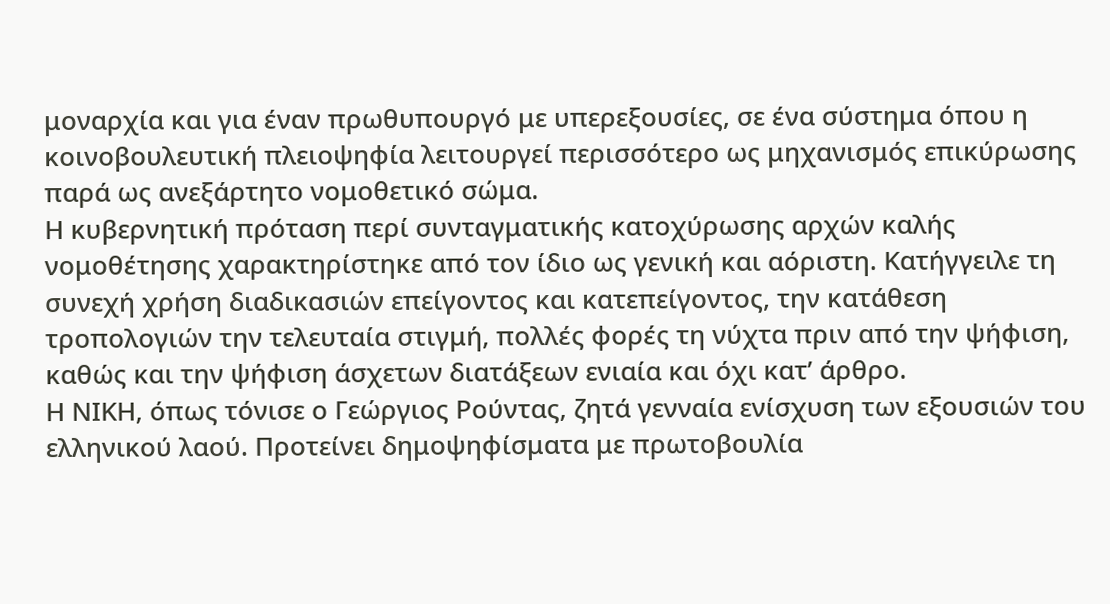μοναρχία και για έναν πρωθυπουργό με υπερεξουσίες, σε ένα σύστημα όπου η κοινοβουλευτική πλειοψηφία λειτουργεί περισσότερο ως μηχανισμός επικύρωσης παρά ως ανεξάρτητο νομοθετικό σώμα.
Η κυβερνητική πρόταση περί συνταγματικής κατοχύρωσης αρχών καλής νομοθέτησης χαρακτηρίστηκε από τον ίδιο ως γενική και αόριστη. Κατήγγειλε τη συνεχή χρήση διαδικασιών επείγοντος και κατεπείγοντος, την κατάθεση τροπολογιών την τελευταία στιγμή, πολλές φορές τη νύχτα πριν από την ψήφιση, καθώς και την ψήφιση άσχετων διατάξεων ενιαία και όχι κατ’ άρθρο.
Η ΝΙΚΗ, όπως τόνισε ο Γεώργιος Ρούντας, ζητά γενναία ενίσχυση των εξουσιών του ελληνικού λαού. Προτείνει δημοψηφίσματα με πρωτοβουλία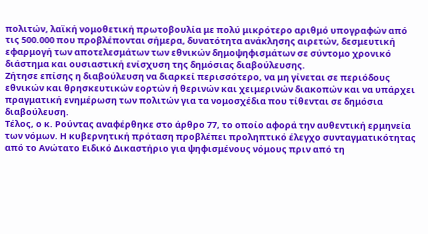πολιτών, λαϊκή νομοθετική πρωτοβουλία με πολύ μικρότερο αριθμό υπογραφών από τις 500.000 που προβλέπονται σήμερα, δυνατότητα ανάκλησης αιρετών, δεσμευτική εφαρμογή των αποτελεσμάτων των εθνικών δημοψηφισμάτων σε σύντομο χρονικό διάστημα και ουσιαστική ενίσχυση της δημόσιας διαβούλευσης.
Ζήτησε επίσης η διαβούλευση να διαρκεί περισσότερο, να μη γίνεται σε περιόδους εθνικών και θρησκευτικών εορτών ή θερινών και χειμερινών διακοπών και να υπάρχει πραγματική ενημέρωση των πολιτών για τα νομοσχέδια που τίθενται σε δημόσια διαβούλευση.
Τέλος, ο κ. Ρούντας αναφέρθηκε στο άρθρο 77, το οποίο αφορά την αυθεντική ερμηνεία των νόμων. Η κυβερνητική πρόταση προβλέπει προληπτικό έλεγχο συνταγματικότητας από το Ανώτατο Ειδικό Δικαστήριο για ψηφισμένους νόμους πριν από τη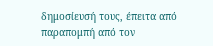δημοσίευσή τους, έπειτα από παραπομπή από τον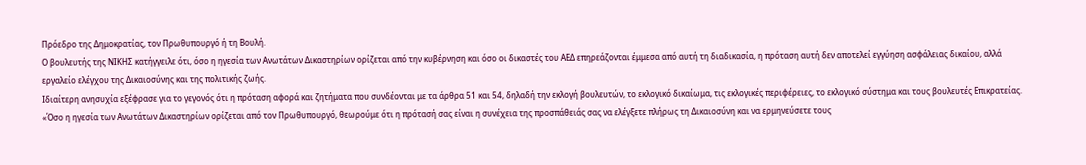Πρόεδρο της Δημοκρατίας, τον Πρωθυπουργό ή τη Βουλή.
Ο βουλευτής της ΝΙΚΗΣ κατήγγειλε ότι, όσο η ηγεσία των Ανωτάτων Δικαστηρίων ορίζεται από την κυβέρνηση και όσο οι δικαστές του ΑΕΔ επηρεάζονται έμμεσα από αυτή τη διαδικασία, η πρόταση αυτή δεν αποτελεί εγγύηση ασφάλειας δικαίου, αλλά εργαλείο ελέγχου της Δικαιοσύνης και της πολιτικής ζωής.
Ιδιαίτερη ανησυχία εξέφρασε για το γεγονός ότι η πρόταση αφορά και ζητήματα που συνδέονται με τα άρθρα 51 και 54, δηλαδή την εκλογή βουλευτών, το εκλογικό δικαίωμα, τις εκλογικές περιφέρειες, το εκλογικό σύστημα και τους βουλευτές Επικρατείας.
«Όσο η ηγεσία των Ανωτάτων Δικαστηρίων ορίζεται από τον Πρωθυπουργό, θεωρούμε ότι η πρότασή σας είναι η συνέχεια της προσπάθειάς σας να ελέγξετε πλήρως τη Δικαιοσύνη και να ερμηνεύσετε τους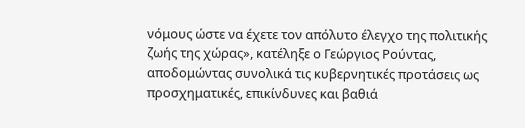νόμους ώστε να έχετε τον απόλυτο έλεγχο της πολιτικής ζωής της χώρας», κατέληξε ο Γεώργιος Ρούντας, αποδομώντας συνολικά τις κυβερνητικές προτάσεις ως προσχηματικές, επικίνδυνες και βαθιά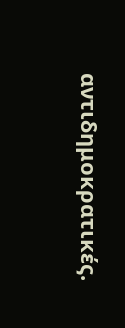αντιδημοκρατικές.